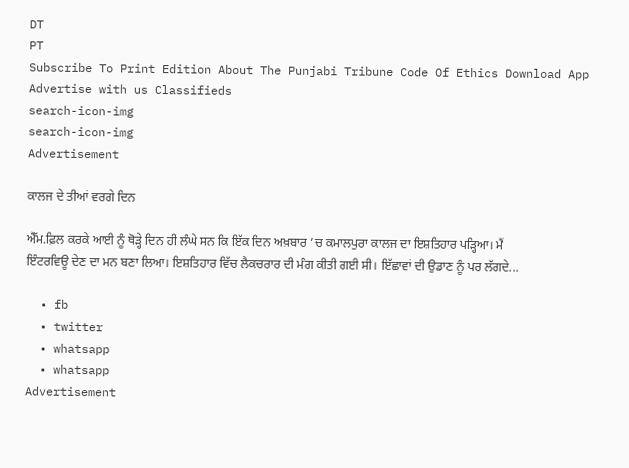DT
PT
Subscribe To Print Edition About The Punjabi Tribune Code Of Ethics Download App Advertise with us Classifieds
search-icon-img
search-icon-img
Advertisement

ਕਾਲਜ ਦੇ ਤੀਆਂ ਵਰਗੇ ਦਿਨ

ਐੱਮ.ਫ਼ਿਲ ਕਰਕੇ ਆਈ ਨੂੰ ਥੋੜ੍ਹੇ ਦਿਨ ਹੀ ਲੰਘੇ ਸਨ ਕਿ ਇੱਕ ਦਿਨ ਅਖ਼ਬਾਰ ’ਚ ਕਮਾਲਪੁਰਾ ਕਾਲਜ ਦਾ ਇਸ਼ਤਿਹਾਰ ਪੜ੍ਹਿਆ। ਮੈਂ ਇੰਟਰਵਿਊ ਦੇਣ ਦਾ ਮਨ ਬਣਾ ਲਿਆ। ਇਸ਼ਤਿਹਾਰ ਵਿੱਚ ਲੈਕਚਰਾਰ ਦੀ ਮੰਗ ਕੀਤੀ ਗਈ ਸੀ। ਇੱਛਾਵਾਂ ਦੀ ਉਡਾਣ ਨੂੰ ਪਰ ਲੱਗਦੇ...

  • fb
  • twitter
  • whatsapp
  • whatsapp
Advertisement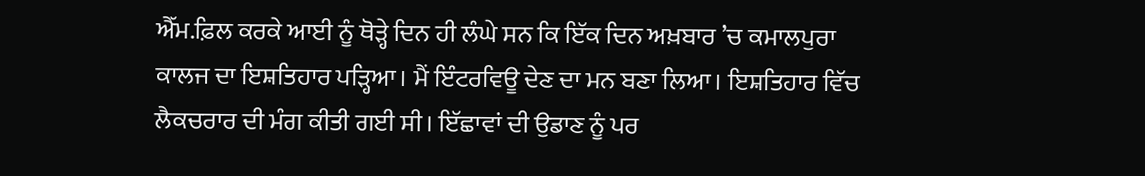ਐੱਮ.ਫ਼ਿਲ ਕਰਕੇ ਆਈ ਨੂੰ ਥੋੜ੍ਹੇ ਦਿਨ ਹੀ ਲੰਘੇ ਸਨ ਕਿ ਇੱਕ ਦਿਨ ਅਖ਼ਬਾਰ ’ਚ ਕਮਾਲਪੁਰਾ ਕਾਲਜ ਦਾ ਇਸ਼ਤਿਹਾਰ ਪੜ੍ਹਿਆ। ਮੈਂ ਇੰਟਰਵਿਊ ਦੇਣ ਦਾ ਮਨ ਬਣਾ ਲਿਆ। ਇਸ਼ਤਿਹਾਰ ਵਿੱਚ ਲੈਕਚਰਾਰ ਦੀ ਮੰਗ ਕੀਤੀ ਗਈ ਸੀ। ਇੱਛਾਵਾਂ ਦੀ ਉਡਾਣ ਨੂੰ ਪਰ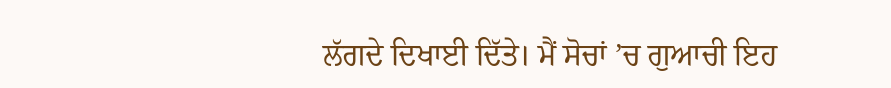ਲੱਗਦੇ ਦਿਖਾਈ ਦਿੱਤੇ। ਮੈਂ ਸੋਚਾਂ ’ਚ ਗੁਆਚੀ ਇਹ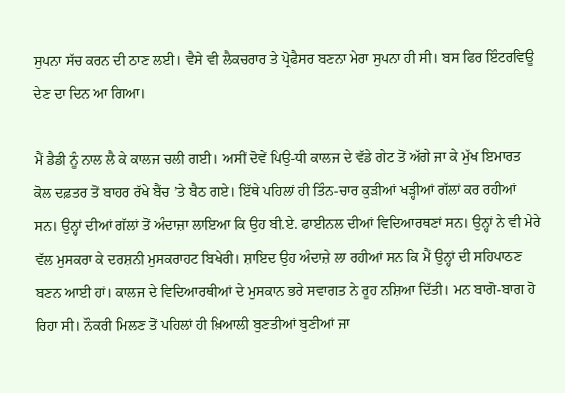ਸੁਪਨਾ ਸੱਚ ਕਰਨ ਦੀ ਠਾਣ ਲਈ। ਵੈਸੇ ਵੀ ਲੈਕਚਰਾਰ ਤੇ ਪ੍ਰੋਫੈਸਰ ਬਣਨਾ ਮੇਰਾ ਸੁਪਨਾ ਹੀ ਸੀ। ਬਸ ਫਿਰ ਇੰਟਰਵਿਊ ਦੇਣ ਦਾ ਦਿਨ ਆ ਗਿਆ।

ਮੈਂ ਡੈਡੀ ਨੂੰ ਨਾਲ ਲੈ ਕੇ ਕਾਲਜ ਚਲੀ ਗਈ। ਅਸੀਂ ਦੋਵੇਂ ਪਿਉ-ਧੀ ਕਾਲਜ ਦੇ ਵੱਡੇ ਗੇਟ ਤੋਂ ਅੱਗੇ ਜਾ ਕੇ ਮੁੱਖ ਇਮਾਰਤ ਕੋਲ ਦਫ਼ਤਰ ਤੋਂ ਬਾਹਰ ਰੱਖੇ ਬੈਂਚ ’ਤੇ ਬੈਠ ਗਏ। ਇੱਥੇ ਪਹਿਲਾਂ ਹੀ ਤਿੰਨ-ਚਾਰ ਕੁੜੀਆਂ ਖੜ੍ਹੀਆਂ ਗੱਲਾਂ ਕਰ ਰਹੀਆਂ ਸਨ। ਉਨ੍ਹਾਂ ਦੀਆਂ ਗੱਲਾਂ ਤੋਂ ਅੰਦਾਜ਼ਾ ਲਾਇਆ ਕਿ ਉਹ ਬੀ.ਏ. ਫਾਈਨਲ ਦੀਆਂ ਵਿਦਿਆਰਥਣਾਂ ਸਨ। ਉਨ੍ਹਾਂ ਨੇ ਵੀ ਮੇਰੇ ਵੱਲ ਮੁਸਕਰਾ ਕੇ ਦਰਸ਼ਨੀ ਮੁਸਕਰਾਹਟ ਬਿਖੇਰੀ। ਸ਼ਾਇਦ ਉਹ ਅੰਦਾਜ਼ੇ ਲਾ ਰਹੀਆਂ ਸਨ ਕਿ ਮੈਂ ਉਨ੍ਹਾਂ ਦੀ ਸਹਿਪਾਠਣ ਬਣਨ ਆਈ ਹਾਂ। ਕਾਲਜ ਦੇ ਵਿਦਿਆਰਥੀਆਂ ਦੇ ਮੁਸਕਾਨ ਭਰੇ ਸਵਾਗਤ ਨੇ ਰੂਹ ਨਸ਼ਿਆ ਦਿੱਤੀ। ਮਨ ਬਾਗੋ-ਬਾਗ ਹੋ ਰਿਹਾ ਸੀ। ਨੌਕਰੀ ਮਿਲਣ ਤੋਂ ਪਹਿਲਾਂ ਹੀ ਖ਼ਿਆਲੀ ਬੁਣਤੀਆਂ ਬੁਣੀਆਂ ਜਾ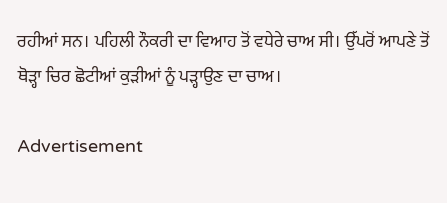ਰਹੀਆਂ ਸਨ। ਪਹਿਲੀ ਨੌਕਰੀ ਦਾ ਵਿਆਹ ਤੋਂ ਵਧੇਰੇ ਚਾਅ ਸੀ। ਉੱਪਰੋਂ ਆਪਣੇ ਤੋਂ ਥੋੜ੍ਹਾ ਚਿਰ ਛੋਟੀਆਂ ਕੁੜੀਆਂ ਨੂੰ ਪੜ੍ਹਾਉਣ ਦਾ ਚਾਅ।

Advertisement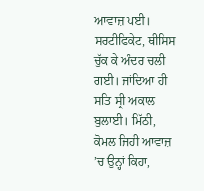ਆਵਾਜ਼ ਪਈ। ਸਰਟੀਫਿਕੇਟ, ਥੀਸਿਸ ਚੁੱਕ ਕੇ ਅੰਦਰ ਚਲੀ ਗਈ। ਜਾਂਦਿਆ ਹੀ ਸਤਿ ਸ੍ਰੀ ਅਕਾਲ ਬੁਲਾਈ। ਮਿੱਠੀ, ਕੋਮਲ ਜਿਹੀ ਆਵਾਜ਼ ’ਚ ਉਨ੍ਹਾਂ ਕਿਹਾ,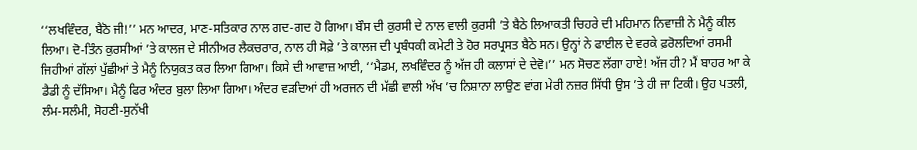‘‘ਲਖਵਿੰਦਰ, ਬੈਠੋ ਜੀ!’’ ਮਨ ਆਦਰ, ਮਾਣ-ਸਤਿਕਾਰ ਨਾਲ ਗਦ-ਗਦ ਹੋ ਗਿਆ। ਬੌਸ ਦੀ ਕੁਰਸੀ ਦੇ ਨਾਲ ਵਾਲੀ ਕੁਰਸੀ ’ਤੇ ਬੈਠੇ ਲਿਆਕਤੀ ਚਿਹਰੇ ਦੀ ਮਹਿਮਾਨ ਨਿਵਾਜ਼ੀ ਨੇ ਮੈਨੂੰ ਕੀਲ ਲਿਆ। ਦੋ-ਤਿੰਨ ਕੁਰਸੀਆਂ ’ਤੇ ਕਾਲਜ ਦੇ ਸੀਨੀਅਰ ਲੈਕਚਰਾਰ, ਨਾਲ ਹੀ ਸੋਫ਼ੇ ’ਤੇ ਕਾਲਜ ਦੀ ਪ੍ਰਬੰਧਕੀ ਕਮੇਟੀ ਤੇ ਹੋਰ ਸਰਪ੍ਰਸਤ ਬੈਠੇ ਸਨ। ਉਨ੍ਹਾਂ ਨੇ ਫਾਈਲ ਦੇ ਵਰਕੇ ਫ਼ਰੋਲਦਿਆਂ ਰਸਮੀ ਜਿਹੀਆਂ ਗੱਲਾਂ ਪੁੱਛੀਆਂ ਤੇ ਮੈਨੂੰ ਨਿਯੁਕਤ ਕਰ ਲਿਆ ਗਿਆ। ਕਿਸੇ ਦੀ ਆਵਾਜ਼ ਆਈ, ‘‘ਮੈਡਮ, ਲਖਵਿੰਦਰ ਨੂੰ ਅੱਜ ਹੀ ਕਲਾਸਾਂ ਦੇ ਦੇਵੋ।’’ ਮਨ ਸੋਚਣ ਲੱਗਾ ਹਾਏ! ਅੱਜ ਹੀ? ਮੈਂ ਬਾਹਰ ਆ ਕੇ ਡੈਡੀ ਨੂੰ ਦੱਸਿਆ। ਮੈਨੂੰ ਫਿਰ ਅੰਦਰ ਬੁਲਾ ਲਿਆ ਗਿਆ। ਅੰਦਰ ਵੜਦਿਆਂ ਹੀ ਅਰਜਨ ਦੀ ਮੱਛੀ ਵਾਲੀ ਅੱਖ ’ਚ ਨਿਸ਼ਾਨਾ ਲਾਉਣ ਵਾਂਗ ਮੇਰੀ ਨਜ਼ਰ ਸਿੱਧੀ ਉਸ ’ਤੇ ਹੀ ਜਾ ਟਿਕੀ। ਉਹ ਪਤਲੀ, ਲੰਮ-ਸਲੰਮੀ, ਸੋਹਣੀ-ਸੁਨੱਖੀ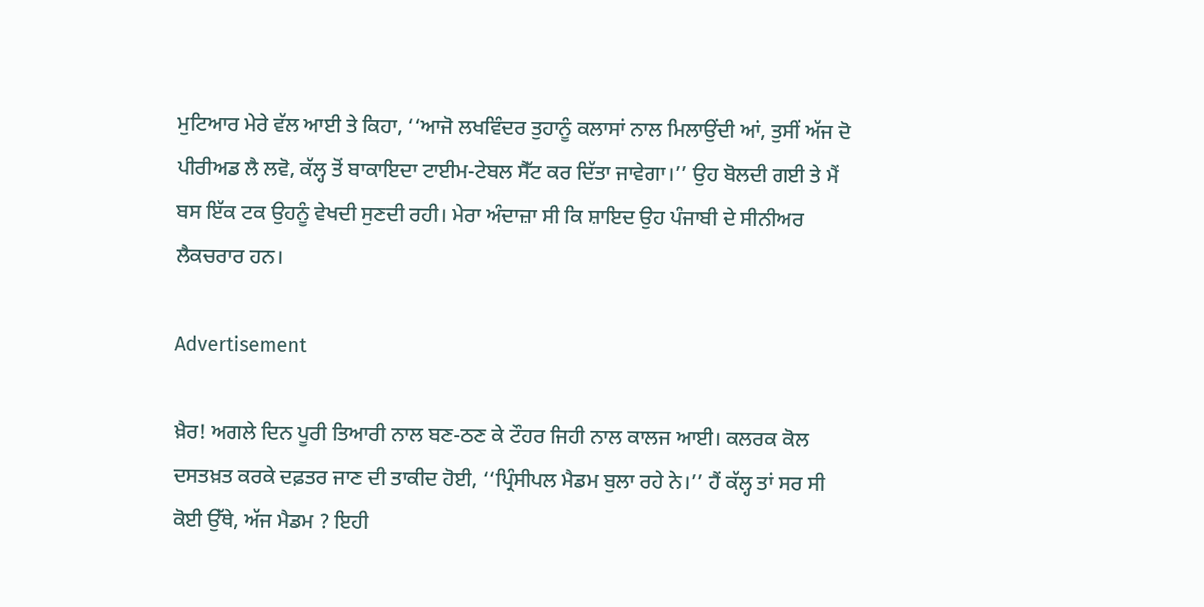ਮੁਟਿਆਰ ਮੇਰੇ ਵੱਲ ਆਈ ਤੇ ਕਿਹਾ, ‘‘ਆਜੋ ਲਖਵਿੰਦਰ ਤੁਹਾਨੂੰ ਕਲਾਸਾਂ ਨਾਲ ਮਿਲਾਉਂਦੀ ਆਂ, ਤੁਸੀਂ ਅੱਜ ਦੋ ਪੀਰੀਅਡ ਲੈ ਲਵੋ, ਕੱਲ੍ਹ ਤੋਂ ਬਾਕਾਇਦਾ ਟਾਈਮ-ਟੇਬਲ ਸੈੱਟ ਕਰ ਦਿੱਤਾ ਜਾਵੇਗਾ।’’ ਉਹ ਬੋਲਦੀ ਗਈ ਤੇ ਮੈਂ ਬਸ ਇੱਕ ਟਕ ਉਹਨੂੰ ਵੇਖਦੀ ਸੁਣਦੀ ਰਹੀ। ਮੇਰਾ ਅੰਦਾਜ਼ਾ ਸੀ ਕਿ ਸ਼ਾਇਦ ਉਹ ਪੰਜਾਬੀ ਦੇ ਸੀਨੀਅਰ ਲੈਕਚਰਾਰ ਹਨ।

Advertisement

ਖ਼ੈਰ! ਅਗਲੇ ਦਿਨ ਪੂਰੀ ਤਿਆਰੀ ਨਾਲ ਬਣ-ਠਣ ਕੇ ਟੌਹਰ ਜਿਹੀ ਨਾਲ ਕਾਲਜ ਆਈ। ਕਲਰਕ ਕੋਲ ਦਸਤਖ਼ਤ ਕਰਕੇ ਦਫ਼ਤਰ ਜਾਣ ਦੀ ਤਾਕੀਦ ਹੋਈ, ‘‘ਪ੍ਰਿੰਸੀਪਲ ਮੈਡਮ ਬੁਲਾ ਰਹੇ ਨੇ।’’ ਹੈਂ ਕੱਲ੍ਹ ਤਾਂ ਸਰ ਸੀ ਕੋਈ ਉੱਥੇ, ਅੱਜ ਮੈਡਮ ? ਇਹੀ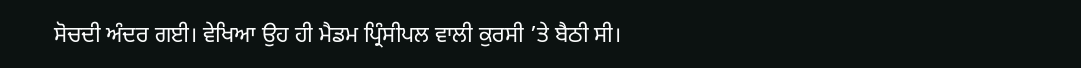ਸੋਚਦੀ ਅੰਦਰ ਗਈ। ਵੇਖਿਆ ਉਹ ਹੀ ਮੈਡਮ ਪ੍ਰਿੰਸੀਪਲ ਵਾਲੀ ਕੁਰਸੀ ’ਤੇ ਬੈਠੀ ਸੀ।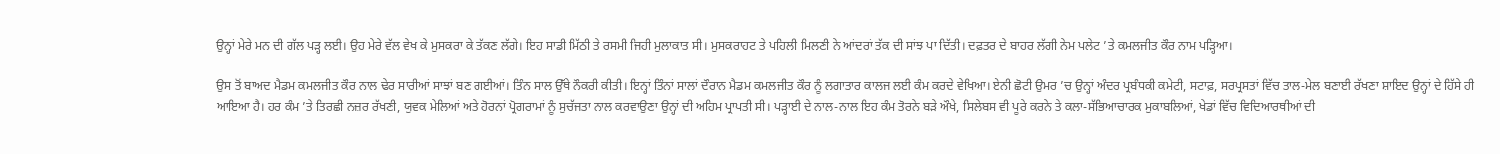ਉਨ੍ਹਾਂ ਮੇਰੇ ਮਨ ਦੀ ਗੱਲ ਪੜ੍ਹ ਲਈ। ਉਹ ਮੇਰੇ ਵੱਲ ਵੇਖ ਕੇ ਮੁਸਕਰਾ ਕੇ ਤੱਕਣ ਲੱਗੇ। ਇਹ ਸਾਡੀ ਮਿੱਠੀ ਤੇ ਰਸਮੀ ਜਿਹੀ ਮੁਲਾਕਾਤ ਸੀ। ਮੁਸਕਰਾਹਟ ਤੇ ਪਹਿਲੀ ਮਿਲਣੀ ਨੇ ਆਂਦਰਾਂ ਤੱਕ ਦੀ ਸਾਂਝ ਪਾ ਦਿੱਤੀ। ਦਫ਼ਤਰ ਦੇ ਬਾਹਰ ਲੱਗੀ ਨੇਮ ਪਲੇਟ ’ਤੇ ਕਮਲਜੀਤ ਕੌਰ ਨਾਮ ਪੜ੍ਹਿਆ।

ਉਸ ਤੋਂ ਬਾਅਦ ਮੈਡਮ ਕਮਲਜੀਤ ਕੌਰ ਨਾਲ ਢੇਰ ਸਾਰੀਆਂ ਸਾਝਾਂ ਬਣ ਗਈਆਂ। ਤਿੰਨ ਸਾਲ ਉੱਥੇ ਨੌਕਰੀ ਕੀਤੀ। ਇਨ੍ਹਾਂ ਤਿੰਨਾਂ ਸਾਲਾਂ ਦੌਰਾਨ ਮੈਡਮ ਕਮਲਜੀਤ ਕੌਰ ਨੂੰ ਲਗਾਤਾਰ ਕਾਲਜ ਲਈ ਕੰਮ ਕਰਦੇ ਵੇਖਿਆ। ਏਨੀ ਛੋਟੀ ਉਮਰ ’ਚ ਉਨ੍ਹਾਂ ਅੰਦਰ ਪ੍ਰਬੰਧਕੀ ਕਮੇਟੀ, ਸਟਾਫ਼, ਸਰਪ੍ਰਸਤਾਂ ਵਿੱਚ ਤਾਲ-ਮੇਲ ਬਣਾਈ ਰੱਖਣਾ ਸ਼ਾਇਦ ਉਨ੍ਹਾਂ ਦੇ ਹਿੱਸੇ ਹੀ ਆਇਆ ਹੈ। ਹਰ ਕੰਮ ’ਤੇ ਤਿਰਛੀ ਨਜ਼ਰ ਰੱਖਣੀ, ਯੁਵਕ ਮੇਲਿਆਂ ਅਤੇ ਹੋਰਨਾਂ ਪ੍ਰੋਗਰਾਮਾਂ ਨੂੰ ਸੁਚੱਜਤਾ ਨਾਲ ਕਰਵਾਉਣਾ ਉਨ੍ਹਾਂ ਦੀ ਅਹਿਮ ਪ੍ਰਾਪਤੀ ਸੀ। ਪੜ੍ਹਾਈ ਦੇ ਨਾਲ-ਨਾਲ ਇਹ ਕੰਮ ਤੋਰਨੇ ਬੜੇ ਔਖੇ, ਸਿਲੇਬਸ ਵੀ ਪੂਰੇ ਕਰਨੇ ਤੇ ਕਲਾ-ਸੱਭਿਆਚਾਰਕ ਮੁਕਾਬਲਿਆਂ, ਖੇਡਾਂ ਵਿੱਚ ਵਿਦਿਆਰਥੀਆਂ ਦੀ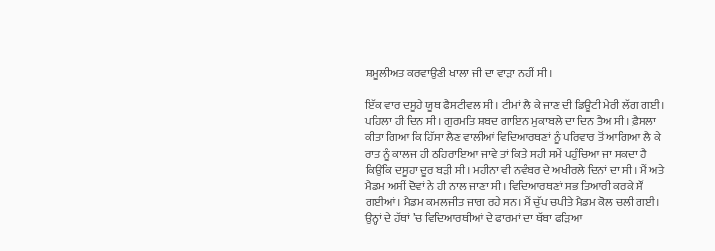ਸ਼ਮੂਲੀਅਤ ਕਰਵਾਉਣੀ ਖਾਲਾ ਜੀ ਦਾ ਵਾੜਾ ਨਹੀਂ ਸੀ।

ਇੱਕ ਵਾਰ ਦਸੂਹੇ ਯੂਥ ਫੈਸਟੀਵਲ ਸੀ। ਟੀਮਾਂ ਲੈ ਕੇ ਜਾਣ ਦੀ ਡਿਊਟੀ ਮੇਰੀ ਲੱਗ ਗਈ। ਪਹਿਲਾ ਹੀ ਦਿਨ ਸੀ। ਗੁਰਮਤਿ ਸ਼ਬਦ ਗਾਇਨ ਮੁਕਾਬਲੇ ਦਾ ਦਿਨ ਤੈਅ ਸੀ। ਫ਼ੈਸਲਾ ਕੀਤਾ ਗਿਆ ਕਿ ਹਿੱਸਾ ਲੈਣ ਵਾਲੀਆਂ ਵਿਦਿਆਰਥਣਾਂ ਨੂੰ ਪਰਿਵਾਰ ਤੋਂ ਆਗਿਆ ਲੈ ਕੇ ਰਾਤ ਨੂੰ ਕਾਲਜ ਹੀ ਠਹਿਰਾਇਆ ਜਾਵੇ ਤਾਂ ਕਿਤੇ ਸਹੀ ਸਮੇਂ ਪਹੁੰਚਿਆ ਜਾ ਸਕਦਾ ਹੈ ਕਿਉਂਕਿ ਦਸੂਹਾ ਦੂਰ ਬੜੀ ਸੀ। ਮਹੀਨਾ ਵੀ ਨਵੰਬਰ ਦੇ ਅਖੀਰਲੇ ਦਿਨਾਂ ਦਾ ਸੀ। ਮੈਂ ਅਤੇ ਮੈਡਮ ਅਸੀਂ ਦੋਵਾਂ ਨੇ ਹੀ ਨਾਲ ਜਾਣਾ ਸੀ। ਵਿਦਿਆਰਥਣਾਂ ਸਭ ਤਿਆਰੀ ਕਰਕੇ ਸੌਂ ਗਈਆਂ। ਮੈਡਮ ਕਮਲਜੀਤ ਜਾਗ ਰਹੇ ਸਨ। ਮੈਂ ਚੁੱਪ ਚਪੀਤੇ ਮੈਡਮ ਕੋਲ ਚਲੀ ਗਈ। ਉਨ੍ਹਾਂ ਦੇ ਹੱਥਾਂ ’ਚ ਵਿਦਿਆਰਥੀਆਂ ਦੇ ਫਾਰਮਾਂ ਦਾ ਥੱਬਾ ਫੜਿਆ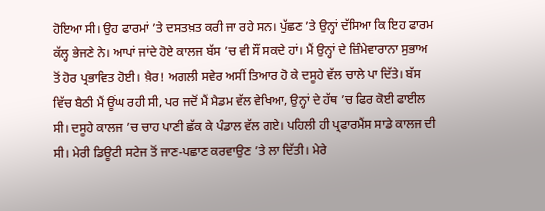ਹੋਇਆ ਸੀ। ਉਹ ਫਾਰਮਾਂ ’ਤੇ ਦਸਤਖ਼ਤ ਕਰੀ ਜਾ ਰਹੇ ਸਨ। ਪੁੱਛਣ ’ਤੇ ਉਨ੍ਹਾਂ ਦੱਸਿਆ ਕਿ ਇਹ ਫਾਰਮ ਕੱਲ੍ਹ ਭੇਜਣੇ ਨੇ। ਆਪਾਂ ਜਾਂਦੇ ਹੋਏ ਕਾਲਜ ਬੱਸ ’ਚ ਵੀ ਸੌਂ ਸਕਦੇ ਹਾਂ। ਮੈਂ ਉਨ੍ਹਾਂ ਦੇ ਜ਼ਿੰਮੇਵਾਰਾਨਾ ਸੁਭਾਅ ਤੋਂ ਹੋਰ ਪ੍ਰਭਾਵਿਤ ਹੋਈ। ਖ਼ੈਰ! ਅਗਲੀ ਸਵੇਰ ਅਸੀਂ ਤਿਆਰ ਹੋ ਕੇ ਦਸੂਹੇ ਵੱਲ ਚਾਲੇ ਪਾ ਦਿੱਤੇ। ਬੱਸ ਵਿੱਚ ਬੈਠੀ ਮੈਂ ਊਂਘ ਰਹੀ ਸੀ, ਪਰ ਜਦੋਂ ਮੈਂ ਮੈਡਮ ਵੱਲ ਵੇਖਿਆ, ਉਨ੍ਹਾਂ ਦੇ ਹੱਥ ’ਚ ਫਿਰ ਕੋਈ ਫਾਈਲ ਸੀ। ਦਸੂਹੇ ਕਾਲਜ ’ਚ ਚਾਹ ਪਾਣੀ ਛੱਕ ਕੇ ਪੰਡਾਲ ਵੱਲ ਗਏ। ਪਹਿਲੀ ਹੀ ਪ੍ਰਫਾਰਮੈਂਸ ਸਾਡੇ ਕਾਲਜ ਦੀ ਸੀ। ਮੇਰੀ ਡਿਊਟੀ ਸਟੇਜ ਤੋਂ ਜਾਣ-ਪਛਾਣ ਕਰਵਾਉਣ ’ਤੇ ਲਾ ਦਿੱਤੀ। ਮੇਰੇ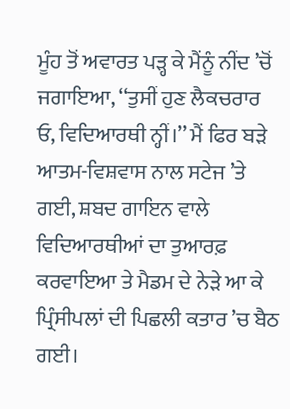ਮੂੰਹ ਤੋਂ ਅਵਾਰਤ ਪੜ੍ਹ ਕੇ ਮੈਂਨੂੰ ਨੀਂਦ ’ਚੋਂ ਜਗਾਇਆ, ‘‘ਤੁਸੀਂ ਹੁਣ ਲੈਕਚਰਾਰ ਓ, ਵਿਦਿਆਰਥੀ ਨ੍ਹੀਂ।’’ ਮੈਂ ਫਿਰ ਬੜੇ ਆਤਮ-ਵਿਸ਼ਵਾਸ ਨਾਲ ਸਟੇਜ ’ਤੇ ਗਈ, ਸ਼ਬਦ ਗਾਇਨ ਵਾਲੇ ਵਿਦਿਆਰਥੀਆਂ ਦਾ ਤੁਆਰਫ਼ ਕਰਵਾਇਆ ਤੇ ਮੈਡਮ ਦੇ ਨੇੜੇ ਆ ਕੇ ਪ੍ਰਿੰਸੀਪਲਾਂ ਦੀ ਪਿਛਲੀ ਕਤਾਰ ’ਚ ਬੈਠ ਗਈ।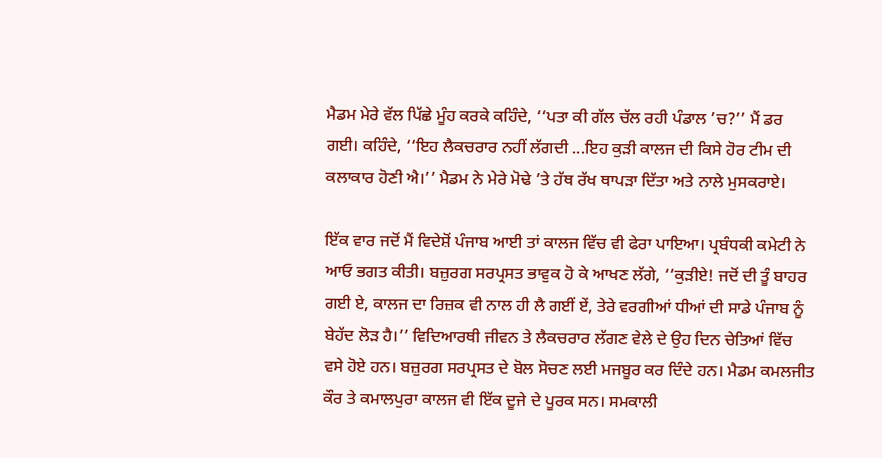ਮੈਡਮ ਮੇਰੇ ਵੱਲ ਪਿੱਛੇ ਮੂੰਹ ਕਰਕੇ ਕਹਿੰਦੇ, ‘‘ਪਤਾ ਕੀ ਗੱਲ ਚੱਲ ਰਹੀ ਪੰਡਾਲ ’ਚ?’’ ਮੈਂ ਡਰ ਗਈ। ਕਹਿੰਦੇ, ‘‘ਇਹ ਲੈਕਚਰਾਰ ਨਹੀਂ ਲੱਗਦੀ ...ਇਹ ਕੁੜੀ ਕਾਲਜ ਦੀ ਕਿਸੇ ਹੋਰ ਟੀਮ ਦੀ ਕਲਾਕਾਰ ਹੋਣੀ ਐ।’’ ਮੈਡਮ ਨੇ ਮੇਰੇ ਮੋਢੇ ’ਤੇ ਹੱਥ ਰੱਖ ਥਾਪੜਾ ਦਿੱਤਾ ਅਤੇ ਨਾਲੇ ਮੁਸਕਰਾਏ।

ਇੱਕ ਵਾਰ ਜਦੋਂ ਮੈਂ ਵਿਦੇਸ਼ੋਂ ਪੰਜਾਬ ਆਈ ਤਾਂ ਕਾਲਜ ਵਿੱਚ ਵੀ ਫੇਰਾ ਪਾਇਆ। ਪ੍ਰਬੰਧਕੀ ਕਮੇਟੀ ਨੇ ਆਓ ਭਗਤ ਕੀਤੀ। ਬਜ਼ੁਰਗ ਸਰਪ੍ਰਸਤ ਭਾਵੁਕ ਹੋ ਕੇ ਆਖਣ ਲੱਗੇ, ‘‘ਕੁੜੀਏ! ਜਦੋਂ ਦੀ ਤੂੰ ਬਾਹਰ ਗਈ ਏ, ਕਾਲਜ ਦਾ ਰਿਜ਼ਕ ਵੀ ਨਾਲ ਹੀ ਲੈ ਗਈਂ ਏਂ, ਤੇਰੇ ਵਰਗੀਆਂ ਧੀਆਂ ਦੀ ਸਾਡੇ ਪੰਜਾਬ ਨੂੰ ਬੇਹੱਦ ਲੋੜ ਹੈ।’’ ਵਿਦਿਆਰਥੀ ਜੀਵਨ ਤੇ ਲੈਕਚਰਾਰ ਲੱਗਣ ਵੇਲੇ ਦੇ ਉਹ ਦਿਨ ਚੇਤਿਆਂ ਵਿੱਚ ਵਸੇ ਹੋਏ ਹਨ। ਬਜ਼ੁਰਗ ਸਰਪ੍ਰਸਤ ਦੇ ਬੋਲ ਸੋਚਣ ਲਈ ਮਜਬੂਰ ਕਰ ਦਿੰਦੇ ਹਨ। ਮੈਡਮ ਕਮਲਜੀਤ ਕੌਰ ਤੇ ਕਮਾਲਪੁਰਾ ਕਾਲਜ ਵੀ ਇੱਕ ਦੂਜੇ ਦੇ ਪੂਰਕ ਸਨ। ਸਮਕਾਲੀ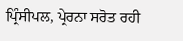ਪ੍ਰਿੰਸੀਪਲ, ਪ੍ਰੇਰਨਾ ਸਰੋਤ ਰਹੀ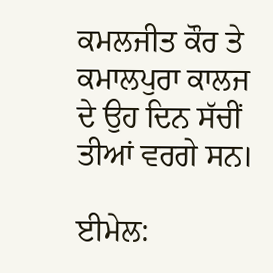ਕਮਲਜੀਤ ਕੌਰ ਤੇ ਕਮਾਲਪੁਰਾ ਕਾਲਜ ਦੇ ਉਹ ਦਿਨ ਸੱਚੀਂ ਤੀਆਂ ਵਰਗੇ ਸਨ।

ਈਮੇਲ: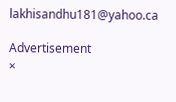lakhisandhu181@yahoo.ca

Advertisement
×